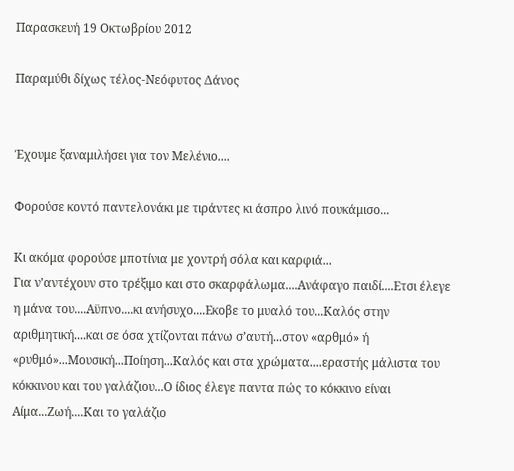Παρασκευή 19 Οκτωβρίου 2012

Παραμύθι δίχως τέλος-Νεόφυτος Δάνος


Έχουμε ξαναμιλήσει για τον Μελένιο....

Φορούσε κοντό παντελονάκι με τιράντες κι άσπρο λινό πουκάμισο...

Κι ακόμα φορούσε μποτίνια με χοντρή σόλα και καρφιά...
Για ν’αντέχουν στο τρέξιμο και στο σκαρφάλωμα....Ανάφαγο παιδί....Ετσι έλεγε η μάνα του....Αϋπνο....κι ανήσυχο....Εκοβε το μυαλό του...Καλός στην αριθμητική....και σε όσα χτίζονται πάνω σ’αυτή...στον «αρθμό» ή «ρυθμό»...Μουσική...Ποίηση...Καλός και στα χρώματα....εραστής μάλιστα του κόκκινου και του γαλάζιου...Ο ίδιος έλεγε παντα πώς το κόκκινο είναι Αίμα...Ζωή....Και το γαλάζιο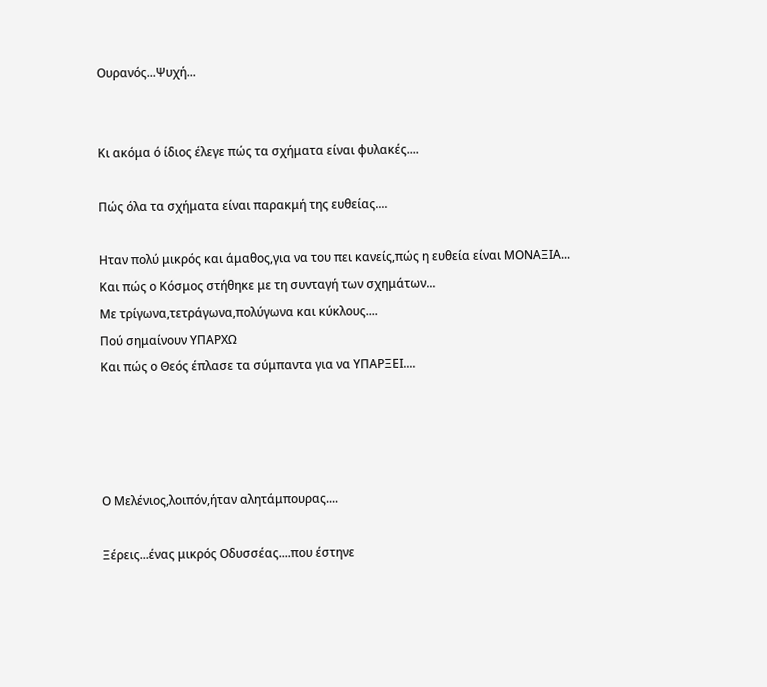Ουρανός...Ψυχή...


Κι ακόμα ό ίδιος έλεγε πώς τα σχήματα είναι φυλακές....

Πώς όλα τα σχήματα είναι παρακμή της ευθείας....

Ηταν πολύ μικρός και άμαθος,για να του πει κανείς,πώς η ευθεία είναι ΜΟΝΑΞΙΑ...
Και πώς ο Κόσμος στήθηκε με τη συνταγή των σχημάτων...
Με τρίγωνα,τετράγωνα,πολύγωνα και κύκλους....
Πού σημαίνουν ΥΠΑΡΧΩ
Και πώς ο Θεός έπλασε τα σύμπαντα για να ΥΠΑΡΞΕΙ....




Ο Μελένιος,λοιπόν,ήταν αλητάμπουρας....

Ξέρεις...ένας μικρός Οδυσσέας....που έστηνε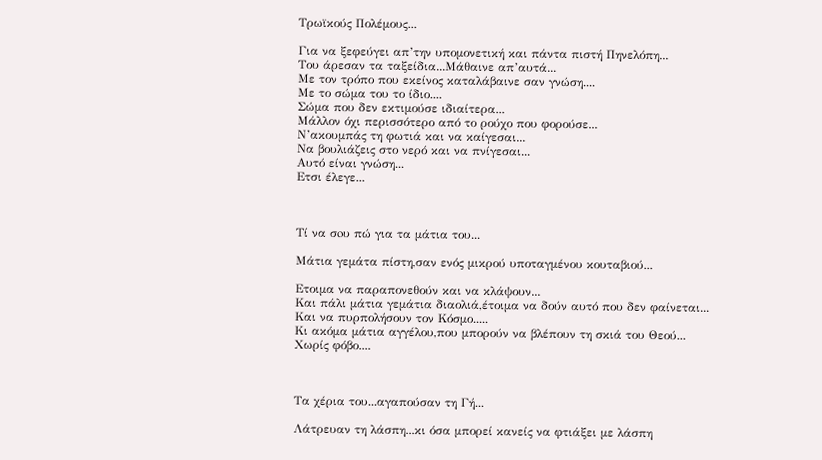Τρωϊκούς Πολέμους...

Για να ξεφεύγει απ’την υπομονετική και πάντα πιστή Πηνελόπη...
Του άρεσαν τα ταξείδια...Μάθαινε απ’αυτά...
Με τον τρόπο που εκείνος καταλάβαινε σαν γνώση....
Με το σώμα του το ίδιο....
Σώμα που δεν εκτιμούσε ιδιαίτερα...
Μάλλον όχι περισσότερο από το ρούχο που φορούσε...
Ν’ακουμπάς τη φωτιά και να καίγεσαι...
Να βουλιάζεις στο νερό και να πνίγεσαι...
Αυτό είναι γνώση...
Ετσι έλεγε...



Τί να σoυ πώ για τα μάτια του...

Μάτια γεμάτα πίστη,σαν ενός μικρού υποταγμένου κουταβιού...

Ετοιμα να παραπονεθούν και να κλάψουν...
Και πάλι μάτια γεμάτια διαολιά,έτοιμα να δούν αυτό που δεν φαίνεται...
Και να πυρπολήσουν τον Κόσμο.....
Κι ακόμα μάτια αγγέλου,που μπορούν να βλέπουν τη σκιά του Θεού...
Χωρίς φόβο....



Τα χέρια του...αγαπούσαν τη Γή...

Λάτρευαν τη λάσπη...κι όσα μπορεί κανείς να φτιάξει με λάσπη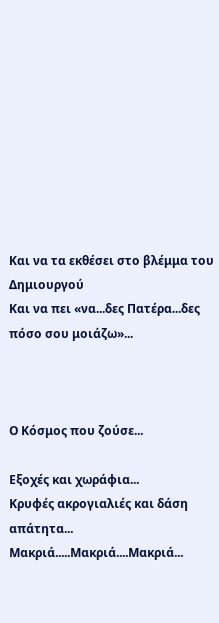Και να τα εκθέσει στο βλέμμα του Δημιουργού
Και να πει «να...δες Πατέρα...δες πόσο σου μοιάζω»...



Ο Κόσμος που ζούσε...

Εξοχές και χωράφια...
Κρυφές ακρογιαλιές και δάση απάτητα...
Μακριά.....Μακριά....Μακριά...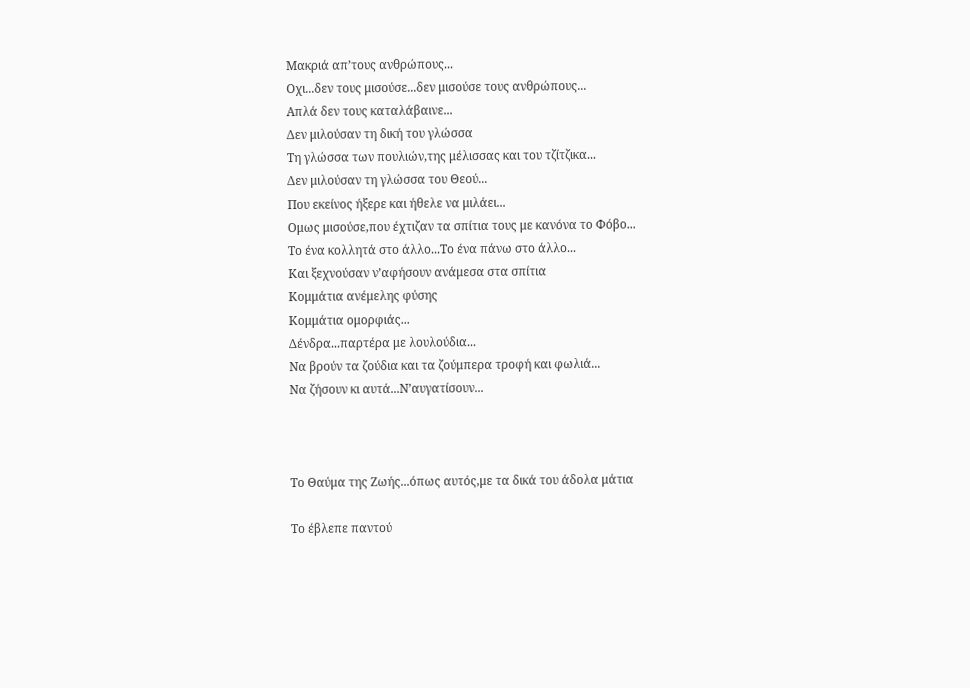Μακριά απ’τους ανθρώπους...
Οχι...δεν τους μισούσε...δεν μισούσε τους ανθρώπους...
Απλά δεν τους καταλάβαινε...
Δεν μιλούσαν τη δική του γλώσσα
Τη γλώσσα των πουλιών,της μέλισσας και του τζίτζικα...
Δεν μιλούσαν τη γλώσσα του Θεού...
Που εκείνος ήξερε και ήθελε να μιλάει...
Ομως μισούσε,που έχτιζαν τα σπίτια τους με κανόνα το Φόβο...
Το ένα κολλητά στο άλλο...Το ένα πάνω στο άλλο...
Και ξεχνούσαν ν’αφήσουν ανάμεσα στα σπίτια
Κομμάτια ανέμελης φύσης
Κομμάτια ομορφιάς...
Δένδρα...παρτέρα με λουλούδια...
Να βρούν τα ζούδια και τα ζούμπερα τροφή και φωλιά...
Να ζήσουν κι αυτά...Ν’αυγατίσουν...



Το Θαύμα της Ζωής...όπως αυτός,με τα δικά του άδολα μάτια

Το έβλεπε παντού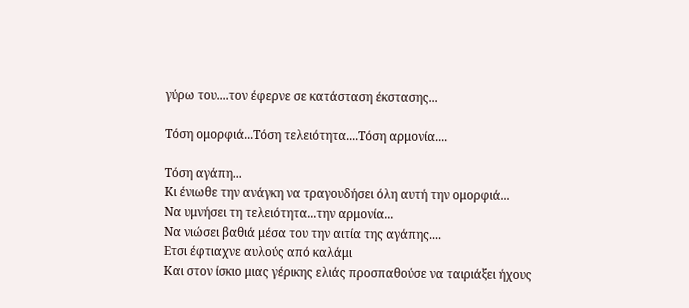γύρω του....τον έφερνε σε κατάσταση έκστασης...

Τόση ομορφιά...Τόση τελειότητα....Τόση αρμονία....

Τόση αγάπη...
Κι ένιωθε την ανάγκη να τραγουδήσει όλη αυτή την ομορφιά...
Να υμνήσει τη τελειότητα...την αρμονία...
Να νιώσει βαθιά μέσα του την αιτία της αγάπης....
Ετσι έφτιαχνε αυλούς από καλάμι
Και στον ίσκιο μιας γέρικης ελιάς προσπαθούσε να ταιριάξει ήχους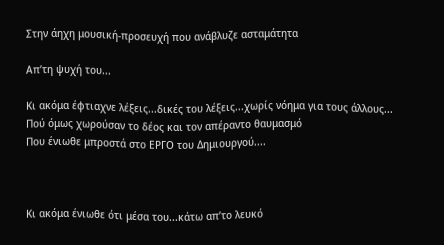Στην άηχη μουσική-προσευχή που ανάβλυζε ασταμάτητα

Απ’τη ψυχή του...

Κι ακόμα έφτιαχνε λέξεις...δικές του λέξεις...χωρίς νόημα για τους άλλους...
Πού όμως χωρούσαν το δέος και τον απέραντο θαυμασμό
Που ένιωθε μπροστά στο ΕΡΓΟ του Δημιουργού....



Κι ακόμα ένιωθε ότι μέσα του...κάτω απ’το λευκό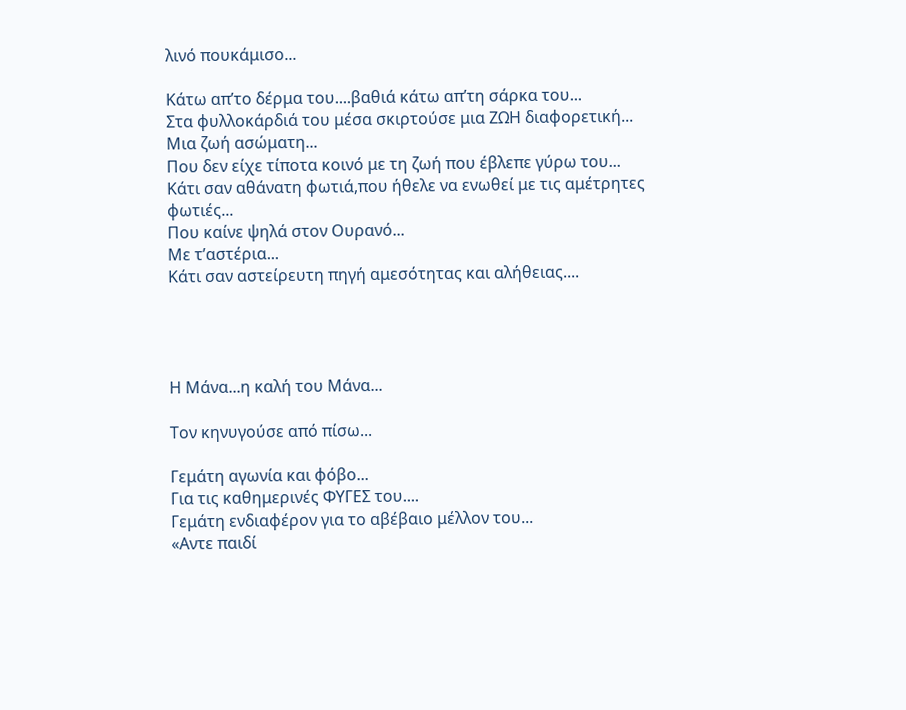λινό πουκάμισο...

Κάτω απ’το δέρμα του....βαθιά κάτω απ’τη σάρκα του...
Στα φυλλοκάρδιά του μέσα σκιρτούσε μια ΖΩΗ διαφορετική...
Μια ζωή ασώματη...
Που δεν είχε τίποτα κοινό με τη ζωή που έβλεπε γύρω του...
Κάτι σαν αθάνατη φωτιά,που ήθελε να ενωθεί με τις αμέτρητες φωτιές...
Που καίνε ψηλά στον Ουρανό...
Με τ’αστέρια...
Κάτι σαν αστείρευτη πηγή αμεσότητας και αλήθειας....




Η Μάνα...η καλή του Μάνα...

Τον κηνυγούσε από πίσω...

Γεμάτη αγωνία και φόβο...
Για τις καθημερινές ΦΥΓΕΣ του....
Γεμάτη ενδιαφέρον για το αβέβαιο μέλλον του...
«Αντε παιδί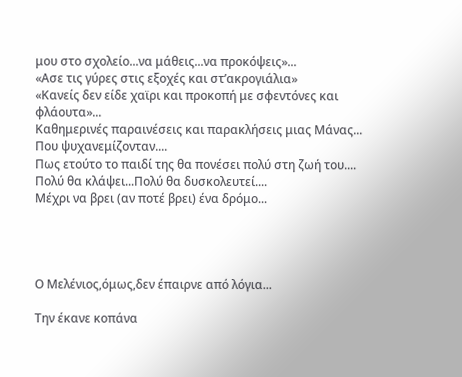μου στο σχολείο...να μάθεις...να προκόψεις»...
«Ασε τις γύρες στις εξοχές και στ’ακρογιάλια»
«Κανείς δεν είδε χαϊρι και προκοπή με σφεντόνες και φλάουτα»...
Καθημερινές παραινέσεις και παρακλήσεις μιας Μάνας...
Που ψυχανεμίζονταν....
Πως ετούτο το παιδί της θα πονέσει πολύ στη ζωή του....
Πολύ θα κλάψει...Πολύ θα δυσκολευτεί....
Μέχρι να βρει (αν ποτέ βρει) ένα δρόμο...




Ο Μελένιος,όμως,δεν έπαιρνε από λόγια...

Την έκανε κοπάνα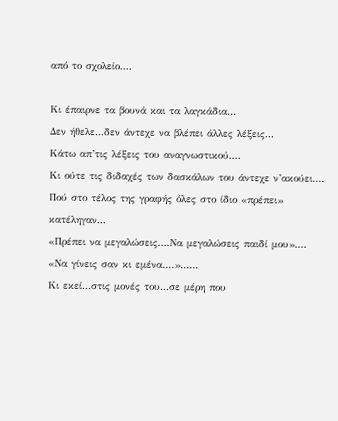από το σχολείο....

Κι έπαιρνε τα βουνά και τα λαγκάδια...
Δεν ήθελε...δεν άντεχε να βλέπει άλλες λέξεις...
Κάτω απ’τις λέξεις του αναγνωστικού....
Κι ούτε τις διδαχές των δασκάλων του άντεχε ν’ακούει....
Πού στο τέλος της γραφής όλες στο ίδιο «πρέπει» κατέληγαν...
«Πρέπει να μεγαλώσεις....Να μεγαλώσεις παιδί μου»....
«Να γίνεις σαν κι εμένα....»......
Κι εκεί...στις μονές του...σε μέρη που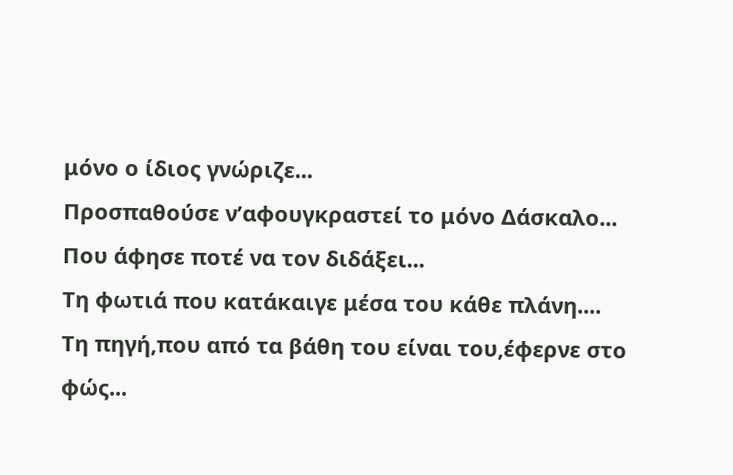μόνο ο ίδιος γνώριζε...
Προσπαθούσε ν’αφουγκραστεί το μόνο Δάσκαλο...
Που άφησε ποτέ να τον διδάξει...
Τη φωτιά που κατάκαιγε μέσα του κάθε πλάνη....
Τη πηγή,που από τα βάθη του είναι του,έφερνε στο φώς...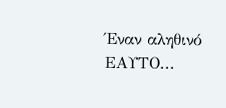Έναν αληθινό ΕΑΥΤΟ...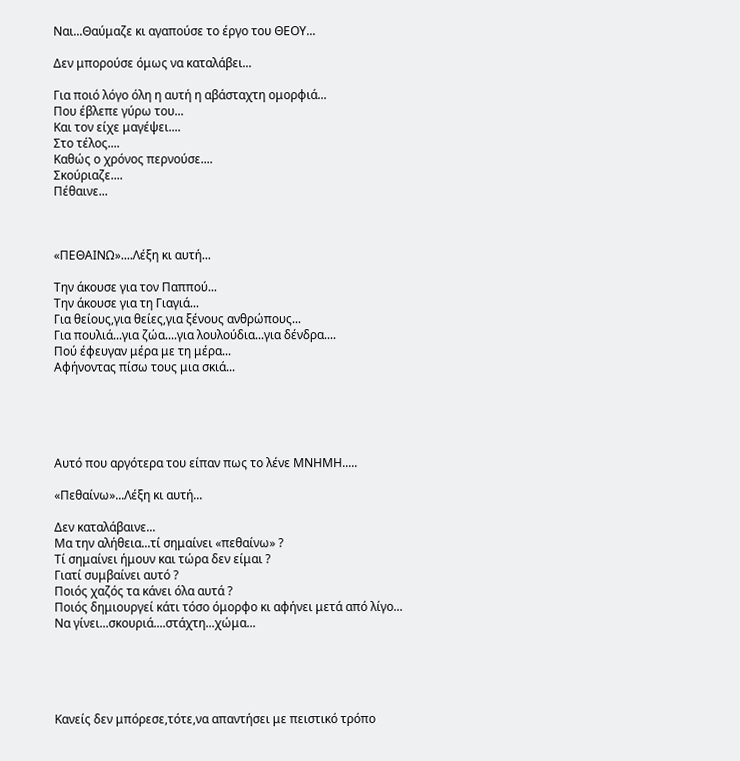Ναι...Θαύμαζε κι αγαπούσε το έργο του ΘΕΟΥ...

Δεν μπορούσε όμως να καταλάβει...

Για ποιό λόγο όλη η αυτή η αβάσταχτη ομορφιά...
Που έβλεπε γύρω του...
Και τον είχε μαγέψει....
Στο τέλος....
Καθώς ο χρόνος περνούσε....
Σκούριαζε....
Πέθαινε...



«ΠΕΘΑΙΝΩ»....Λέξη κι αυτή...

Την άκουσε για τον Παππού...
Την άκουσε για τη Γιαγιά...
Για θείους,για θείες,για ξένους ανθρώπους...
Για πουλιά...για ζώα....για λουλούδια...για δένδρα....
Πού έφευγαν μέρα με τη μέρα...
Αφήνοντας πίσω τους μια σκιά...





Αυτό που αργότερα του είπαν πως το λένε ΜΝΗΜΗ.....

«Πεθαίνω»...Λέξη κι αυτή...

Δεν καταλάβαινε...
Μα την αλήθεια...τί σημαίνει «πεθαίνω» ?
Τί σημαίνει ήμουν και τώρα δεν είμαι ?
Γιατί συμβαίνει αυτό ?
Ποιός χαζός τα κάνει όλα αυτά ?
Ποιός δημιουργεί κάτι τόσο όμορφο κι αφήνει μετά από λίγο...
Να γίνει...σκουριά....στάχτη...χώμα...





Κανείς δεν μπόρεσε,τότε,να απαντήσει με πειστικό τρόπο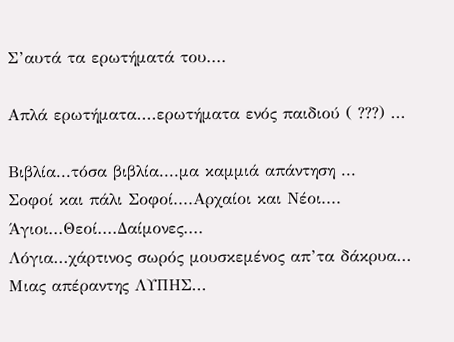Σ’αυτά τα ερωτήματά του....

Απλά ερωτήματα....ερωτήματα ενός παιδιού ( ???) ...

Βιβλία...τόσα βιβλία....μα καμμιά απάντηση ...
Σοφοί και πάλι Σοφοί....Αρχαίοι και Νέοι....
Άγιοι...Θεοί....Δαίμονες....
Λόγια...χάρτινος σωρός μουσκεμένος απ’τα δάκρυα...
Μιας απέραντης ΛΥΠΗΣ...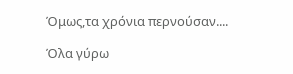Όμως,τα χρόνια περνούσαν....

Όλα γύρω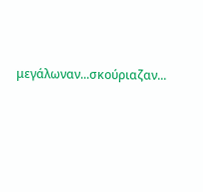μεγάλωναν...σκούριαζαν...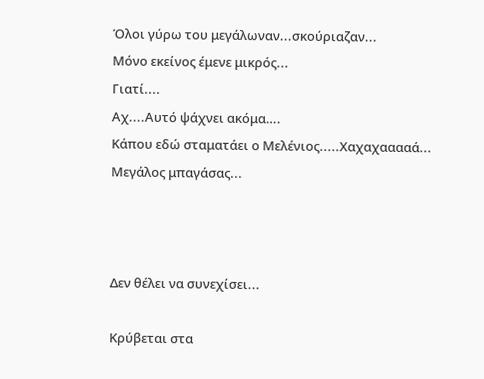Όλοι γύρω του μεγάλωναν...σκούριαζαν...
Μόνο εκείνος έμενε μικρός...
Γιατί....
Αχ....Aυτό ψάχνει ακόμα….
Κάπου εδώ σταματάει ο Μελένιος.....Χαχαχααααά...
Μεγάλος μπαγάσας...



Δεν θέλει να συνεχίσει...

Κρύβεται στα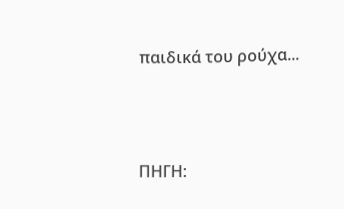παιδικά του ρούχα...



ΠΗΓΗ: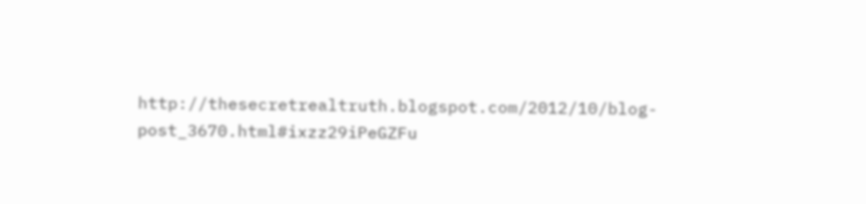http://thesecretrealtruth.blogspot.com/2012/10/blog-post_3670.html#ixzz29iPeGZFu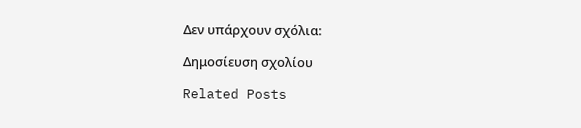Δεν υπάρχουν σχόλια:

Δημοσίευση σχολίου

Related Posts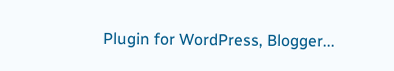Plugin for WordPress, Blogger...